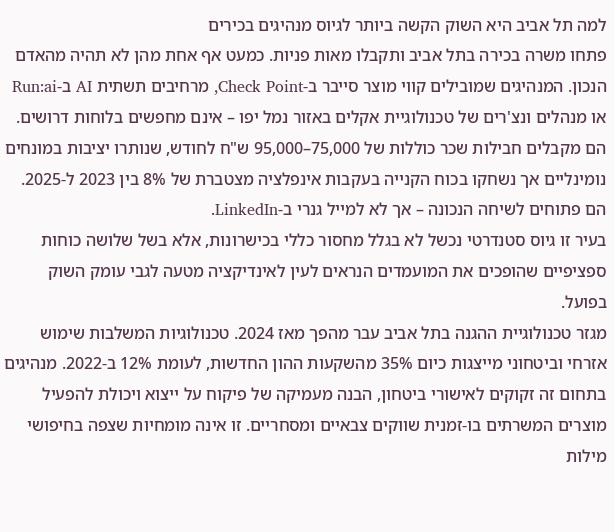למה תל אביב היא השוק הקשה ביותר לגיוס מנהיגים בכירים
פתחו משרה בכירה בתל אביב ותקבלו מאות פניות. כמעט אף אחת מהן לא תהיה מהאדם הנכון. המנהיגים שמובילים קווי מוצר סייבר ב-Check Point, מרחיבים תשתית AI ב-Run:ai או מנהלים ונצ'רים של טכנולוגיית אקלים באזור נמל יפו – אינם מחפשים בלוחות דרושים. הם מקבלים חבילות שכר כוללות של 75,000–95,000 ש"ח לחודש, שנותרו יציבות במונחים נומינליים אך נשחקו בכוח הקנייה בעקבות אינפלציה מצטברת של 8% בין 2023 ל-2025. הם פתוחים לשיחה הנכונה – אך לא למייל גנרי ב-LinkedIn.
בעיר זו גיוס סטנדרטי נכשל לא בגלל מחסור כללי בכישרונות, אלא בשל שלושה כוחות ספציפיים שהופכים את המועמדים הנראים לעין לאינדיקציה מטעה לגבי עומק השוק בפועל.
מגזר טכנולוגיית ההגנה בתל אביב עבר מהפך מאז 2024. טכנולוגיות המשלבות שימוש אזרחי וביטחוני מייצגות כיום 35% מהשקעות ההון החדשות, לעומת 12% ב-2022. מנהיגים בתחום זה זקוקים לאישורי ביטחון, הבנה מעמיקה של פיקוח על ייצוא ויכולת להפעיל מוצרים המשרתים בו-זמנית שווקים צבאיים ומסחריים. זו אינה מומחיות שצפה בחיפושי מילות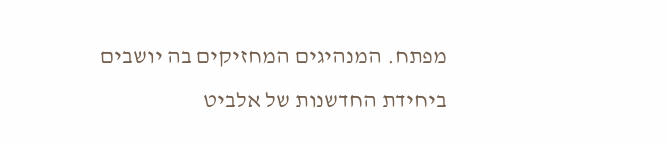מפתח. המנהיגים המחזיקים בה יושבים ביחידת החדשנות של אלביט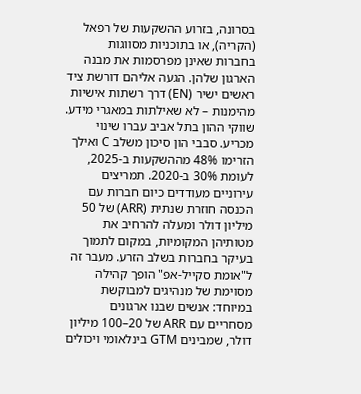בסרונה, בזרוע ההשקעות של רפאל (הקריה), או בתוכניות מסווגות בחברות שאינן מפרסמות את מבנה הארגון שלהן. הגעה אליהם דורשת ציד ראשים ישיר (EN) דרך רשתות אישיות מהימנות – לא שאילתות במאגרי מידע.
שווקי ההון בתל אביב עברו שינוי מכריע. סבבי הון סיכון משלב C ואילך הזרימו 48% מההשקעות ב-2025, לעומת 30% ב-2020. תמריצים עירוניים מעודדים כיום חברות עם הכנסה חוזרת שנתית (ARR) של 50 מיליון דולר ומעלה להרחיב את מטותיהן המקומיות, במקום לתמוך בעיקר בחברות בשלב הזרע. מעבר זה ל"אומת סקייל-אפ" הופך קהילה מסוימת של מנהיגים למבוקשת במיוחד: אנשים שבנו ארגונים מסחריים עם ARR של 20–100 מיליון דולר, שמבינים GTM בינלאומי ויכולים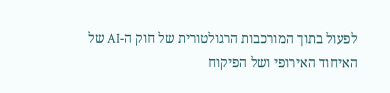לפעול בתוך המורכבות הרגולטורית של חוק ה-AI של האיחוד האירופי ושל הפיקוח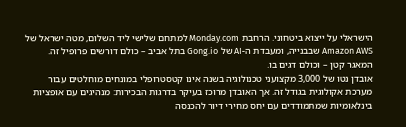הישראלי על ייצוא ביטחוני. הרחבת Monday.com למתחם שלישי ליד השלום, מטה ישראל של Amazon AWS שבבנייה, ומעבדת ה-AI של Gong.io בתל אביב – כולם דורשים פרופיל זה. המאגר קטן – וכולם דגים בו.
אובדן נטו של 3,000 מקצועני טכנולוגיה בשנה אינו קטסטרופלי במונחים מוחלטים עבור מערכת אקולוגית בגודל זה. אך האובדן מרוכז בעיקר בדרגות הבכירות: מנהיגים עם אופציות בינלאומיות שמתמודדים עם יחס מחירי דיור להכנסה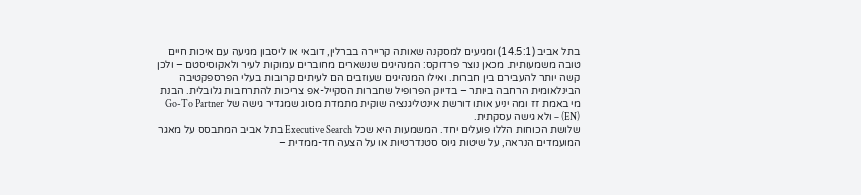בתל אביב (14.5:1) ומגיעים למסקנה שאותה קריירה בברלין, דובאי או ליסבון מגיעה עם איכות חיים טובה משמעותית. מכאן נוצר פרדוקס: המנהיגים שנשארים מחוברים עמוקות לעיר ולאקוסיסטם – ולכן קשה יותר להעבירם בין חברות. ואילו המנהיגים שעוזבים הם לעיתים קרובות בעלי הפרספקטיבה הבינלאומית הרחבה ביותר – בדיוק הפרופיל שחברות הסקייל-אפ צריכות להתרחבות גלובלית. הבנת מי באמת זז ומה יניע אותו דורשת אינטליגנציה שוקית מתמדת מסוג שמגדיר גישה של Go-To Partner (EN) – ולא גישה עסקתית.
שלושת הכוחות הללו פועלים יחד. המשמעות היא שכל Executive Search בתל אביב המתבסס על מאגר המועמדים הנראה, על שיטות גיוס סטנדרטיות או על הצעה חד-ממדית –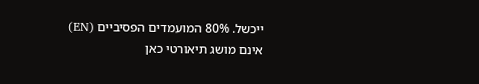ייכשל. 80% המועמדים הפסיביים (EN) אינם מושג תיאורטי כאן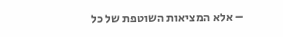– אלא המציאות השוטפת של כל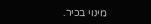מינוי בכיר.